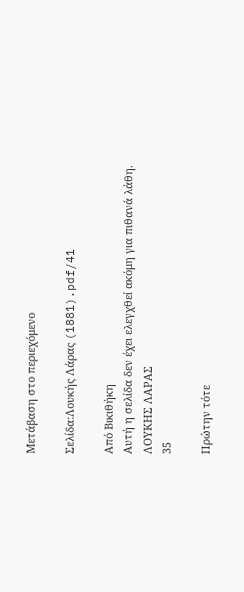Μετάβαση στο περιεχόμενο

Σελίδα:Λουκής Λάρας (1881).pdf/41

Από Βικιθήκη
Αυτή η σελίδα δεν έχει ελεγχθεί ακόμη για πιθανά λάθη.
ΛΟΥΚΗΣ ΛΑΡΑΣ
35

Πρώτην τότε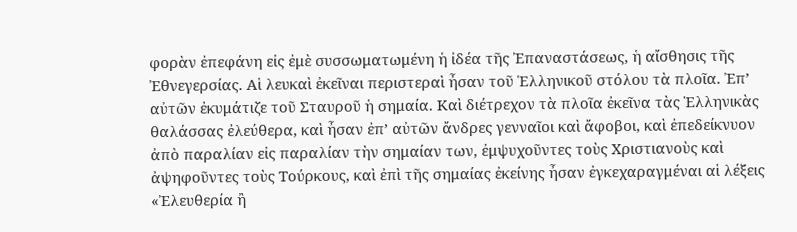φορὰν ἐπεφάνη εἰς ἐμὲ συσσωματωμένη ἡ ἰδέα τῆς Ἐπαναστάσεως, ἡ αἴσθησις τῆς Ἐθνεγερσίας. Αἱ λευκαὶ ἐκεῖναι περιστεραὶ ἦσαν τοῦ Ἑλληνικοῦ στόλου τὰ πλοῖα. Ἐπ’ αὐτῶν ἐκυμάτιζε τοῦ Σταυροῦ ἡ σημαία. Καὶ διέτρεχον τὰ πλοῖα ἐκεῖνα τὰς Ἑλληνικὰς θαλάσσας ἐλεύθερα, καὶ ἦσαν ἐπ’ αὐτῶν ἄνδρες γενναῖοι καὶ ἄφοβοι, καὶ ἐπεδείκνυον ἀπὸ παραλίαν εἰς παραλίαν τὴν σημαίαν των, ἐμψυχοῦντες τοὺς Χριστιανοὺς καὶ ἀψηφοῦντες τοὺς Τούρκους, καὶ ἐπὶ τῆς σημαίας ἐκείνης ἦσαν ἐγκεχαραγμέναι αἱ λέξεις «Ἐλευθερία ἢ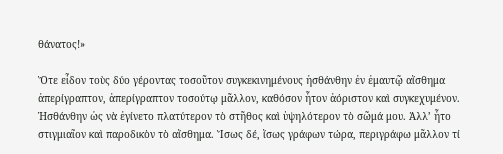θάνατος!»

Ὅτε εἶδον τοὺς δύο γέροντας τοσοῦτον συγκεκινημένους ἠσθάνθην ἐν ἐμαυτῷ αἴσθημα ἀπερίγραπτον, ἀπερίγραπτον τοσούτῳ μᾶλλον, καθόσον ἦτον ἀόριστον καὶ συγκεχυμένον. Ἠσθάνθην ὡς νὰ ἐγίνετο πλατύτερον τὸ στῆθος καὶ ὑψηλότερον τὸ σῶμά μου. Ἀλλ’ ἦτο στιγμιαῖον καὶ παροδικὸν τὸ αἴσθημα. Ἴσως δέ, ἴσως γράφων τώρα, περιγράφω μᾶλλον τί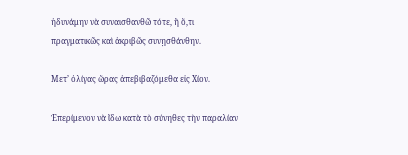ἠδυνάμην νὰ συναισθανθῶ τότε, ἢ ὅ,τι πραγματικῶς καὶ ἀκριβῶς συνῃσθάνθην.

Μετ’ ὀλίγας ὥρας ἀπεβιβαζόμεθα εἰς Χίον.

Ἐπερίμενον νὰ ἴδω κατὰ τὸ σύνηθες τὴν παραλίαν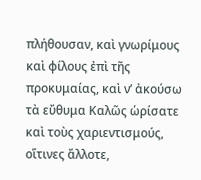πλήθουσαν, καὶ γνωρίμους καὶ φίλους ἐπὶ τῆς προκυμαίας, καὶ ν’ ἀκούσω τὰ εὔθυμα Καλῶς ὡρίσατε καὶ τοὺς χαριεντισμούς, οἵτινες ἄλλοτε,